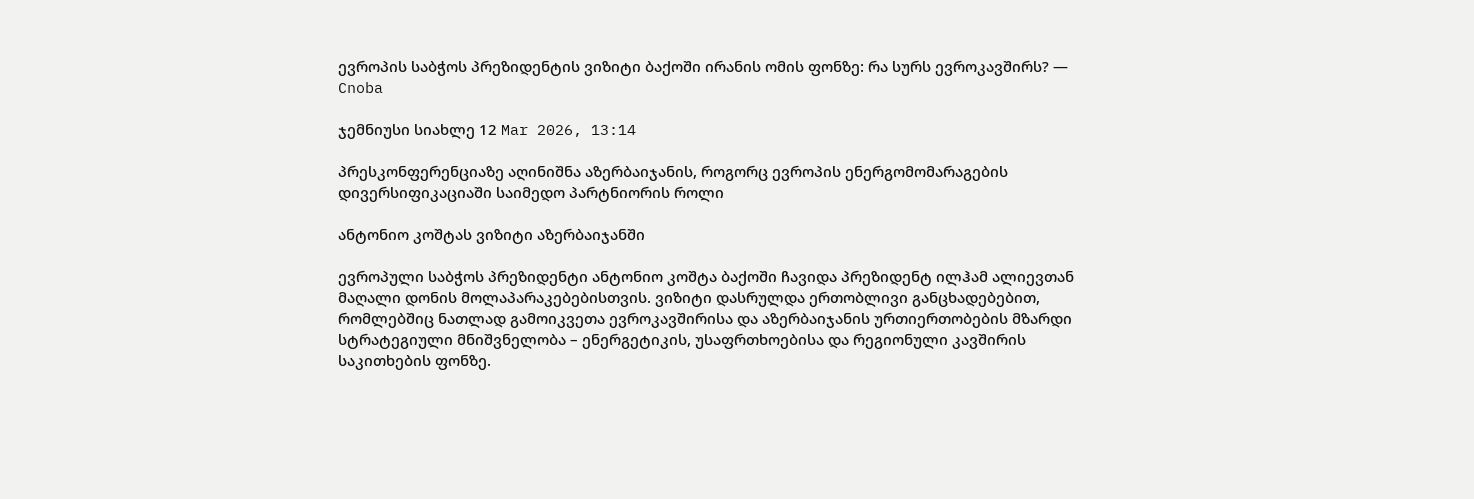ევროპის საბჭოს პრეზიდენტის ვიზიტი ბაქოში ირანის ომის ფონზე: რა სურს ევროკავშირს? — Cnoba

ჯემნიუსი სიახლე 12 Mar 2026, 13:14

პრესკონფერენციაზე აღინიშნა აზერბაიჯანის, როგორც ევროპის ენერგომომარაგების დივერსიფიკაციაში საიმედო პარტნიორის როლი

ანტონიო კოშტას ვიზიტი აზერბაიჯანში

ევროპული საბჭოს პრეზიდენტი ანტონიო კოშტა ბაქოში ჩავიდა პრეზიდენტ ილჰამ ალიევთან მაღალი დონის მოლაპარაკებებისთვის. ვიზიტი დასრულდა ერთობლივი განცხადებებით, რომლებშიც ნათლად გამოიკვეთა ევროკავშირისა და აზერბაიჯანის ურთიერთობების მზარდი სტრატეგიული მნიშვნელობა – ენერგეტიკის, უსაფრთხოებისა და რეგიონული კავშირის საკითხების ფონზე.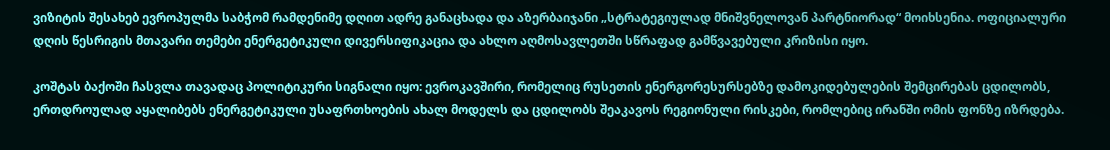ვიზიტის შესახებ ევროპულმა საბჭომ რამდენიმე დღით ადრე განაცხადა და აზერბაიჯანი „სტრატეგიულად მნიშვნელოვან პარტნიორად“ მოიხსენია. ოფიციალური დღის წესრიგის მთავარი თემები ენერგეტიკული დივერსიფიკაცია და ახლო აღმოსავლეთში სწრაფად გამწვავებული კრიზისი იყო.

კოშტას ბაქოში ჩასვლა თავადაც პოლიტიკური სიგნალი იყო: ევროკავშირი, რომელიც რუსეთის ენერგორესურსებზე დამოკიდებულების შემცირებას ცდილობს, ერთდროულად აყალიბებს ენერგეტიკული უსაფრთხოების ახალ მოდელს და ცდილობს შეაკავოს რეგიონული რისკები, რომლებიც ირანში ომის ფონზე იზრდება.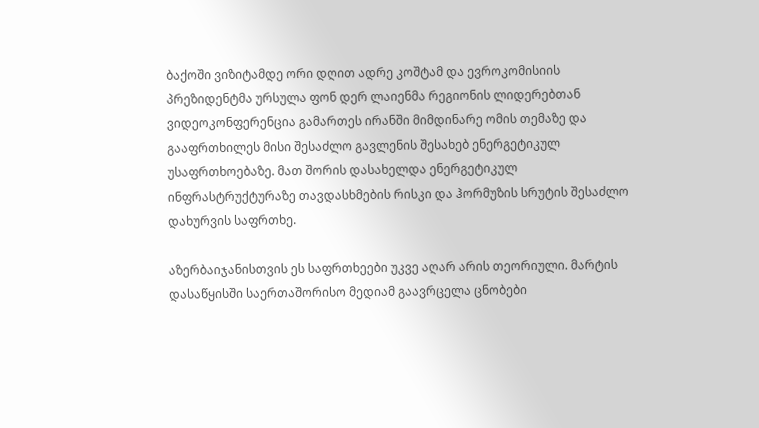ბაქოში ვიზიტამდე ორი დღით ადრე კოშტამ და ევროკომისიის პრეზიდენტმა ურსულა ფონ დერ ლაიენმა რეგიონის ლიდერებთან ვიდეოკონფერენცია გამართეს ირანში მიმდინარე ომის თემაზე და გააფრთხილეს მისი შესაძლო გავლენის შესახებ ენერგეტიკულ უსაფრთხოებაზე. მათ შორის დასახელდა ენერგეტიკულ ინფრასტრუქტურაზე თავდასხმების რისკი და ჰორმუზის სრუტის შესაძლო დახურვის საფრთხე.

აზერბაიჯანისთვის ეს საფრთხეები უკვე აღარ არის თეორიული. მარტის დასაწყისში საერთაშორისო მედიამ გაავრცელა ცნობები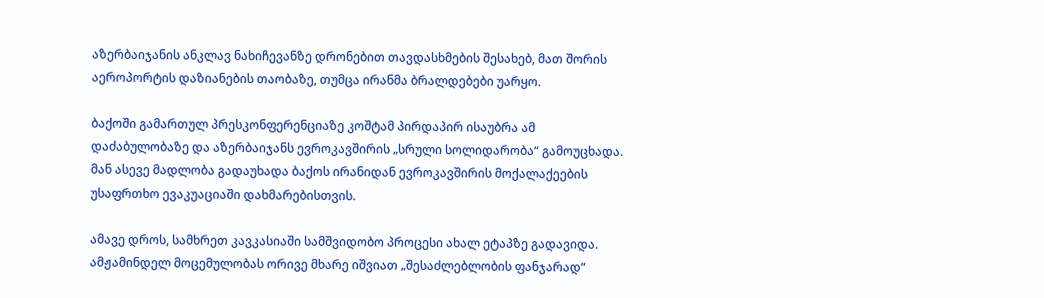აზერბაიჯანის ანკლავ ნახიჩევანზე დრონებით თავდასხმების შესახებ, მათ შორის აეროპორტის დაზიანების თაობაზე, თუმცა ირანმა ბრალდებები უარყო.

ბაქოში გამართულ პრესკონფერენციაზე კოშტამ პირდაპირ ისაუბრა ამ დაძაბულობაზე და აზერბაიჯანს ევროკავშირის „სრული სოლიდარობა“ გამოუცხადა. მან ასევე მადლობა გადაუხადა ბაქოს ირანიდან ევროკავშირის მოქალაქეების უსაფრთხო ევაკუაციაში დახმარებისთვის.

ამავე დროს, სამხრეთ კავკასიაში სამშვიდობო პროცესი ახალ ეტაპზე გადავიდა. ამჟამინდელ მოცემულობას ორივე მხარე იშვიათ „შესაძლებლობის ფანჯარად“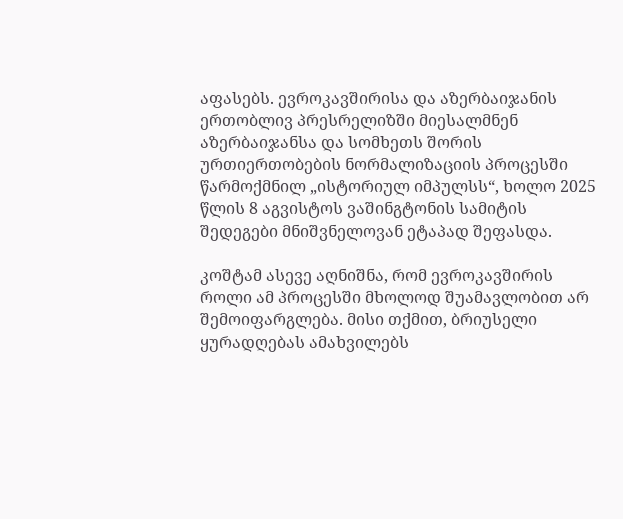აფასებს. ევროკავშირისა და აზერბაიჯანის ერთობლივ პრესრელიზში მიესალმნენ აზერბაიჯანსა და სომხეთს შორის ურთიერთობების ნორმალიზაციის პროცესში წარმოქმნილ „ისტორიულ იმპულსს“, ხოლო 2025 წლის 8 აგვისტოს ვაშინგტონის სამიტის შედეგები მნიშვნელოვან ეტაპად შეფასდა.

კოშტამ ასევე აღნიშნა, რომ ევროკავშირის როლი ამ პროცესში მხოლოდ შუამავლობით არ შემოიფარგლება. მისი თქმით, ბრიუსელი ყურადღებას ამახვილებს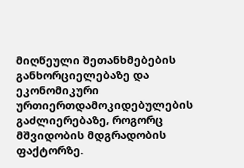მიღწეული შეთანხმებების განხორციელებაზე და ეკონომიკური ურთიერთდამოკიდებულების გაძლიერებაზე, როგორც მშვიდობის მდგრადობის ფაქტორზე.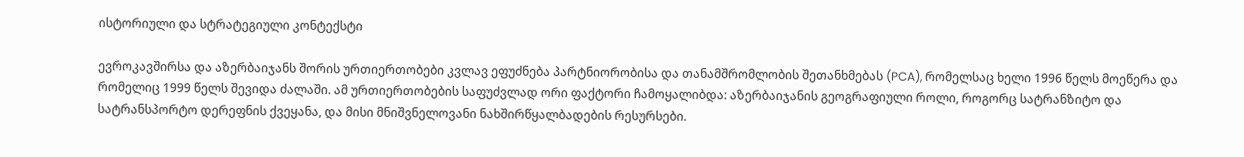ისტორიული და სტრატეგიული კონტექსტი

ევროკავშირსა და აზერბაიჯანს შორის ურთიერთობები კვლავ ეფუძნება პარტნიორობისა და თანამშრომლობის შეთანხმებას (PCA), რომელსაც ხელი 1996 წელს მოეწერა და რომელიც 1999 წელს შევიდა ძალაში. ამ ურთიერთობების საფუძვლად ორი ფაქტორი ჩამოყალიბდა: აზერბაიჯანის გეოგრაფიული როლი, როგორც სატრანზიტო და სატრანსპორტო დერეფნის ქვეყანა, და მისი მნიშვნელოვანი ნახშირწყალბადების რესურსები.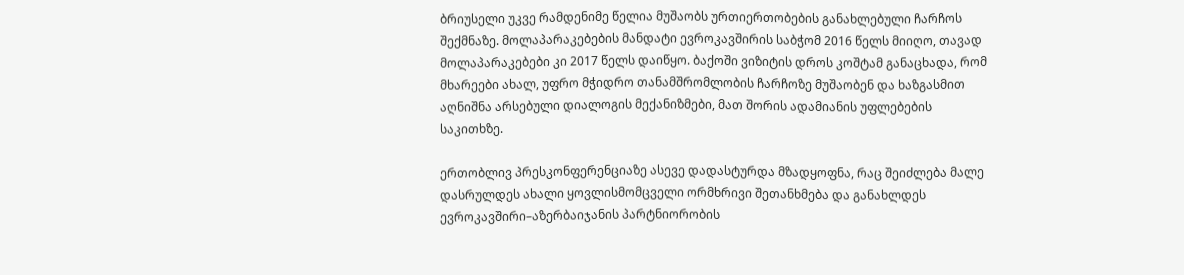ბრიუსელი უკვე რამდენიმე წელია მუშაობს ურთიერთობების განახლებული ჩარჩოს შექმნაზე. მოლაპარაკებების მანდატი ევროკავშირის საბჭომ 2016 წელს მიიღო, თავად მოლაპარაკებები კი 2017 წელს დაიწყო. ბაქოში ვიზიტის დროს კოშტამ განაცხადა, რომ მხარეები ახალ, უფრო მჭიდრო თანამშრომლობის ჩარჩოზე მუშაობენ და ხაზგასმით აღნიშნა არსებული დიალოგის მექანიზმები, მათ შორის ადამიანის უფლებების საკითხზე.

ერთობლივ პრესკონფერენციაზე ასევე დადასტურდა მზადყოფნა, რაც შეიძლება მალე დასრულდეს ახალი ყოვლისმომცველი ორმხრივი შეთანხმება და განახლდეს ევროკავშირი–აზერბაიჯანის პარტნიორობის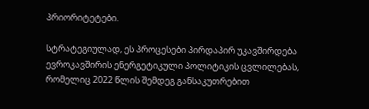პრიორიტეტები.

სტრატეგიულად, ეს პროცესები პირდაპირ უკავშირდება ევროკავშირის ენერგეტიკული პოლიტიკის ცვლილებას, რომელიც 2022 წლის შემდეგ განსაკუთრებით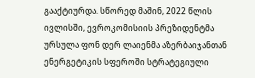გააქტიურდა. სწორედ მაშინ, 2022 წლის ივლისში, ევროკომისიის პრეზიდენტმა ურსულა ფონ დერ ლაიენმა აზერბაიჯანთან ენერგეტიკის სფეროში სტრატეგიული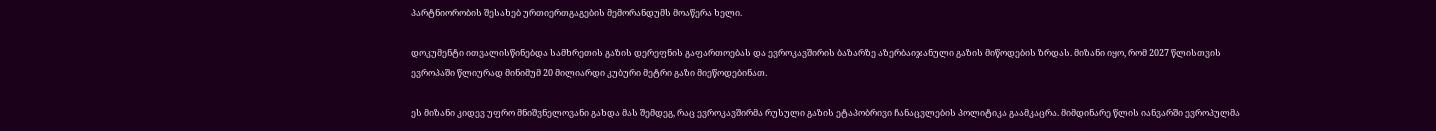პარტნიორობის შესახებ ურთიერთგაგების მემორანდუმს მოაწერა ხელი.

დოკუმენტი ითვალისწინებდა სამხრეთის გაზის დერეფნის გაფართოებას და ევროკავშირის ბაზარზე აზერბაიჯანული გაზის მიწოდების ზრდას. მიზანი იყო, რომ 2027 წლისთვის ევროპაში წლიურად მინიმუმ 20 მილიარდი კუბური მეტრი გაზი მიეწოდებინათ.

ეს მიზანი კიდევ უფრო მნიშვნელოვანი გახდა მას შემდეგ, რაც ევროკავშირმა რუსული გაზის ეტაპობრივი ჩანაცვლების პოლიტიკა გაამკაცრა. მიმდინარე წლის იანვარში ევროპულმა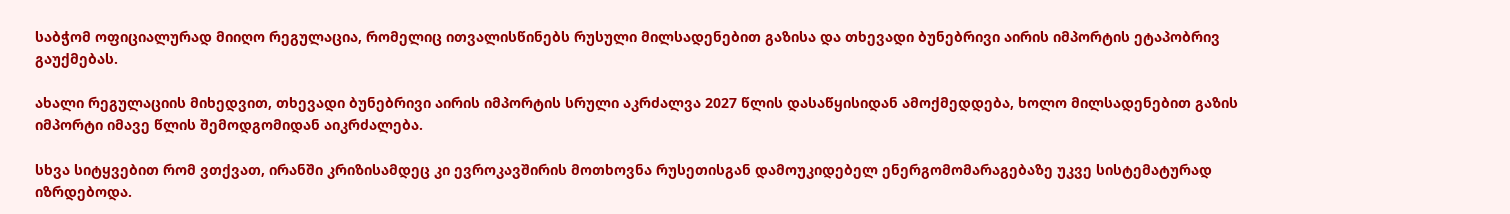საბჭომ ოფიციალურად მიიღო რეგულაცია, რომელიც ითვალისწინებს რუსული მილსადენებით გაზისა და თხევადი ბუნებრივი აირის იმპორტის ეტაპობრივ გაუქმებას.

ახალი რეგულაციის მიხედვით, თხევადი ბუნებრივი აირის იმპორტის სრული აკრძალვა 2027 წლის დასაწყისიდან ამოქმედდება, ხოლო მილსადენებით გაზის იმპორტი იმავე წლის შემოდგომიდან აიკრძალება.

სხვა სიტყვებით რომ ვთქვათ, ირანში კრიზისამდეც კი ევროკავშირის მოთხოვნა რუსეთისგან დამოუკიდებელ ენერგომომარაგებაზე უკვე სისტემატურად იზრდებოდა.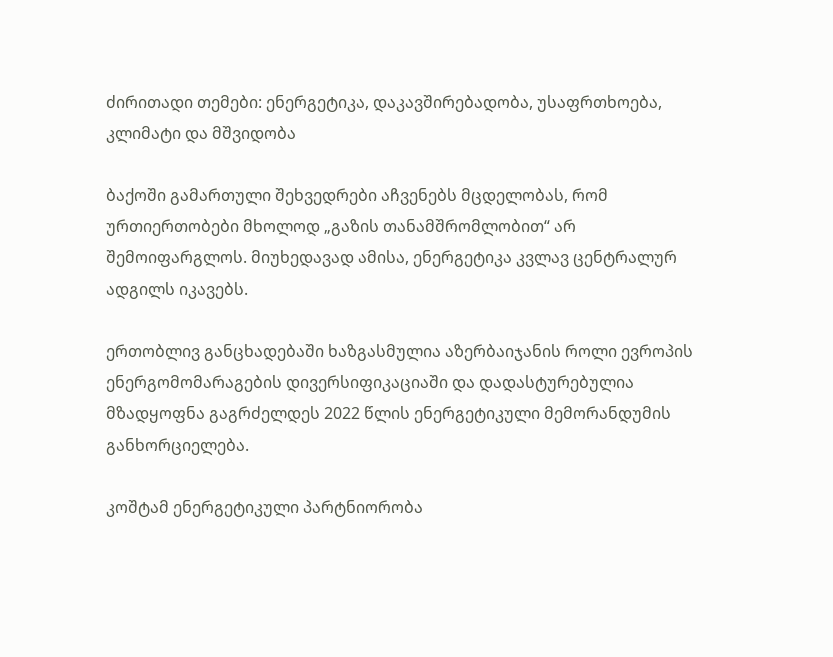ძირითადი თემები: ენერგეტიკა, დაკავშირებადობა, უსაფრთხოება, კლიმატი და მშვიდობა

ბაქოში გამართული შეხვედრები აჩვენებს მცდელობას, რომ ურთიერთობები მხოლოდ „გაზის თანამშრომლობით“ არ შემოიფარგლოს. მიუხედავად ამისა, ენერგეტიკა კვლავ ცენტრალურ ადგილს იკავებს.

ერთობლივ განცხადებაში ხაზგასმულია აზერბაიჯანის როლი ევროპის ენერგომომარაგების დივერსიფიკაციაში და დადასტურებულია მზადყოფნა გაგრძელდეს 2022 წლის ენერგეტიკული მემორანდუმის განხორციელება.

კოშტამ ენერგეტიკული პარტნიორობა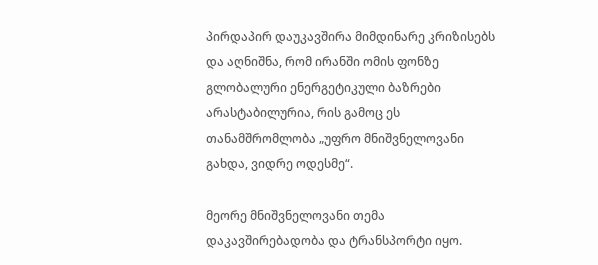პირდაპირ დაუკავშირა მიმდინარე კრიზისებს და აღნიშნა, რომ ირანში ომის ფონზე გლობალური ენერგეტიკული ბაზრები არასტაბილურია, რის გამოც ეს თანამშრომლობა „უფრო მნიშვნელოვანი გახდა, ვიდრე ოდესმე“.

მეორე მნიშვნელოვანი თემა დაკავშირებადობა და ტრანსპორტი იყო.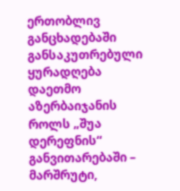ერთობლივ განცხადებაში განსაკუთრებული ყურადღება დაეთმო აზერბაიჯანის როლს „შუა დერეფნის“ განვითარებაში – მარშრუტი,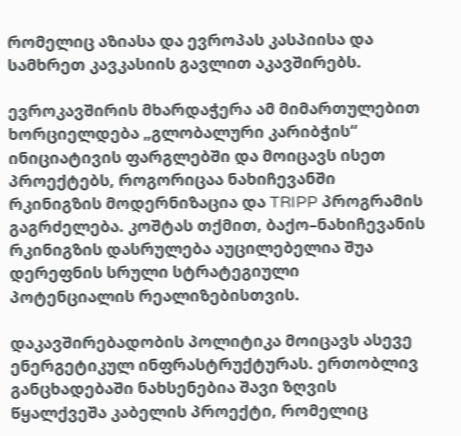რომელიც აზიასა და ევროპას კასპიისა და სამხრეთ კავკასიის გავლით აკავშირებს.

ევროკავშირის მხარდაჭერა ამ მიმართულებით ხორციელდება „გლობალური კარიბჭის“ ინიციატივის ფარგლებში და მოიცავს ისეთ პროექტებს, როგორიცაა ნახიჩევანში რკინიგზის მოდერნიზაცია და TRIPP პროგრამის გაგრძელება. კოშტას თქმით, ბაქო–ნახიჩევანის რკინიგზის დასრულება აუცილებელია შუა დერეფნის სრული სტრატეგიული პოტენციალის რეალიზებისთვის.

დაკავშირებადობის პოლიტიკა მოიცავს ასევე ენერგეტიკულ ინფრასტრუქტურას. ერთობლივ განცხადებაში ნახსენებია შავი ზღვის წყალქვეშა კაბელის პროექტი, რომელიც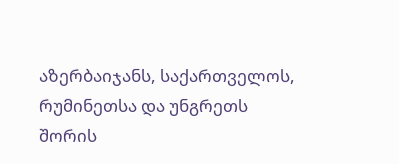აზერბაიჯანს, საქართველოს, რუმინეთსა და უნგრეთს შორის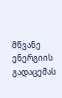მწვანე ენერგიის გადაცემას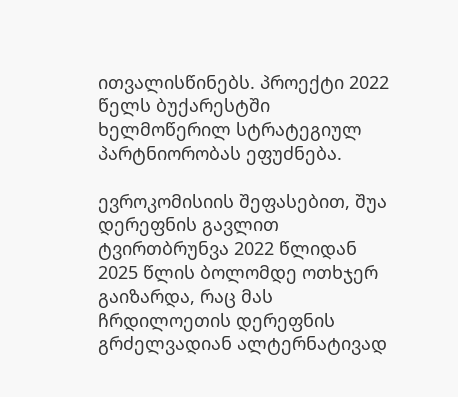ითვალისწინებს. პროექტი 2022 წელს ბუქარესტში ხელმოწერილ სტრატეგიულ პარტნიორობას ეფუძნება.

ევროკომისიის შეფასებით, შუა დერეფნის გავლით ტვირთბრუნვა 2022 წლიდან 2025 წლის ბოლომდე ოთხჯერ გაიზარდა, რაც მას ჩრდილოეთის დერეფნის გრძელვადიან ალტერნატივად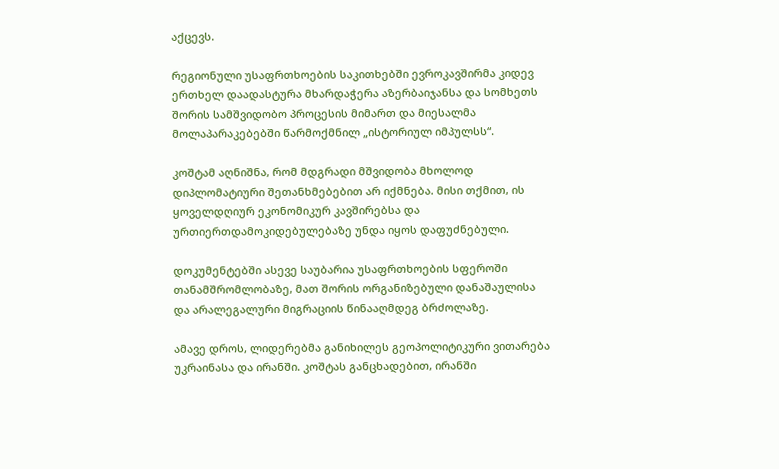აქცევს.

რეგიონული უსაფრთხოების საკითხებში ევროკავშირმა კიდევ ერთხელ დაადასტურა მხარდაჭერა აზერბაიჯანსა და სომხეთს შორის სამშვიდობო პროცესის მიმართ და მიესალმა მოლაპარაკებებში წარმოქმნილ „ისტორიულ იმპულსს“.

კოშტამ აღნიშნა, რომ მდგრადი მშვიდობა მხოლოდ დიპლომატიური შეთანხმებებით არ იქმნება. მისი თქმით, ის ყოველდღიურ ეკონომიკურ კავშირებსა და ურთიერთდამოკიდებულებაზე უნდა იყოს დაფუძნებული.

დოკუმენტებში ასევე საუბარია უსაფრთხოების სფეროში თანამშრომლობაზე, მათ შორის ორგანიზებული დანაშაულისა და არალეგალური მიგრაციის წინააღმდეგ ბრძოლაზე.

ამავე დროს, ლიდერებმა განიხილეს გეოპოლიტიკური ვითარება უკრაინასა და ირანში. კოშტას განცხადებით, ირანში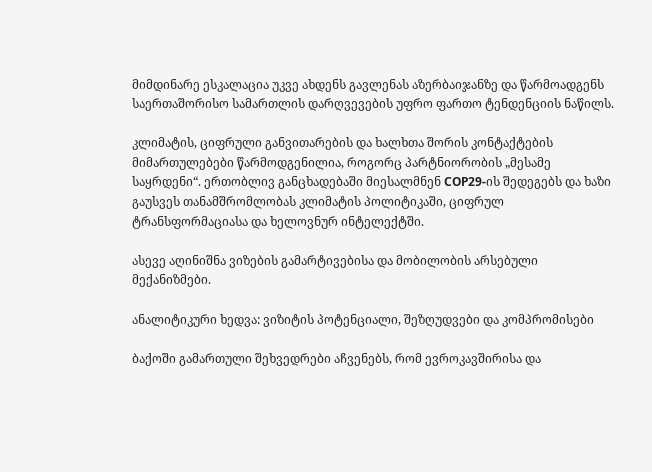მიმდინარე ესკალაცია უკვე ახდენს გავლენას აზერბაიჯანზე და წარმოადგენს საერთაშორისო სამართლის დარღვევების უფრო ფართო ტენდენციის ნაწილს.

კლიმატის, ციფრული განვითარების და ხალხთა შორის კონტაქტების მიმართულებები წარმოდგენილია, როგორც პარტნიორობის „მესამე საყრდენი“. ერთობლივ განცხადებაში მიესალმნენ COP29-ის შედეგებს და ხაზი გაუსვეს თანამშრომლობას კლიმატის პოლიტიკაში, ციფრულ ტრანსფორმაციასა და ხელოვნურ ინტელექტში.

ასევე აღინიშნა ვიზების გამარტივებისა და მობილობის არსებული მექანიზმები.

ანალიტიკური ხედვა: ვიზიტის პოტენციალი, შეზღუდვები და კომპრომისები

ბაქოში გამართული შეხვედრები აჩვენებს, რომ ევროკავშირისა და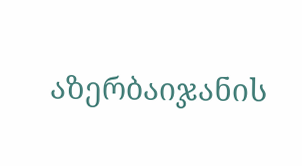აზერბაიჯანის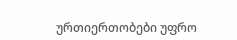ურთიერთობები უფრო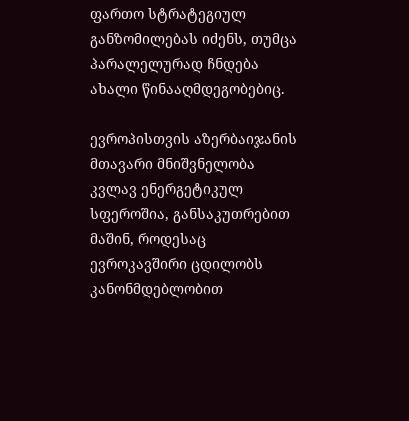ფართო სტრატეგიულ განზომილებას იძენს, თუმცა პარალელურად ჩნდება ახალი წინააღმდეგობებიც.

ევროპისთვის აზერბაიჯანის მთავარი მნიშვნელობა კვლავ ენერგეტიკულ სფეროშია, განსაკუთრებით მაშინ, როდესაც ევროკავშირი ცდილობს კანონმდებლობით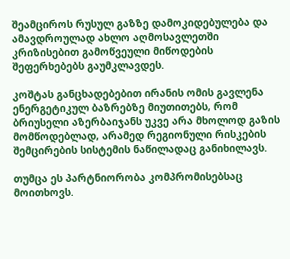შეამციროს რუსულ გაზზე დამოკიდებულება და ამავდროულად ახლო აღმოსავლეთში კრიზისებით გამოწვეული მიწოდების შეფერხებებს გაუმკლავდეს.

კოშტას განცხადებებით ირანის ომის გავლენა ენერგეტიკულ ბაზრებზე მიუთითებს, რომ ბრიუსელი აზერბაიჯანს უკვე არა მხოლოდ გაზის მომწოდებლად, არამედ რეგიონული რისკების შემცირების სისტემის ნაწილადაც განიხილავს.

თუმცა ეს პარტნიორობა კომპრომისებსაც მოითხოვს.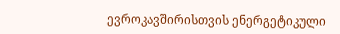ევროკავშირისთვის ენერგეტიკული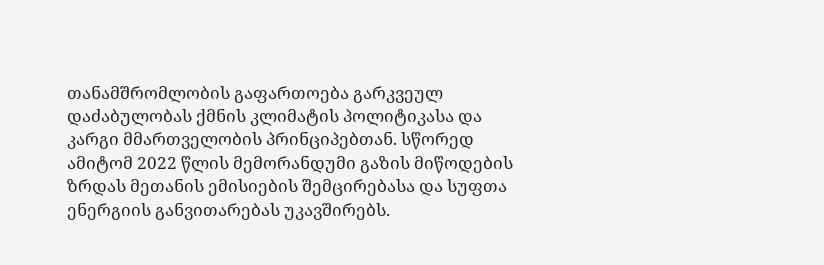თანამშრომლობის გაფართოება გარკვეულ დაძაბულობას ქმნის კლიმატის პოლიტიკასა და კარგი მმართველობის პრინციპებთან. სწორედ ამიტომ 2022 წლის მემორანდუმი გაზის მიწოდების ზრდას მეთანის ემისიების შემცირებასა და სუფთა ენერგიის განვითარებას უკავშირებს.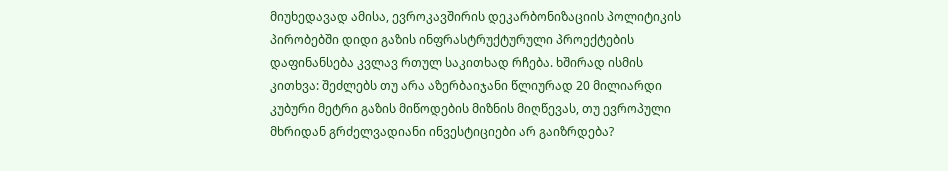მიუხედავად ამისა, ევროკავშირის დეკარბონიზაციის პოლიტიკის პირობებში დიდი გაზის ინფრასტრუქტურული პროექტების დაფინანსება კვლავ რთულ საკითხად რჩება. ხშირად ისმის კითხვა: შეძლებს თუ არა აზერბაიჯანი წლიურად 20 მილიარდი კუბური მეტრი გაზის მიწოდების მიზნის მიღწევას, თუ ევროპული მხრიდან გრძელვადიანი ინვესტიციები არ გაიზრდება?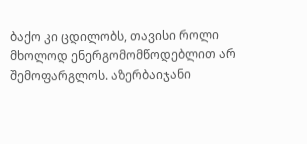ბაქო კი ცდილობს, თავისი როლი მხოლოდ ენერგომომწოდებლით არ შემოფარგლოს. აზერბაიჯანი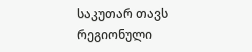საკუთარ თავს რეგიონული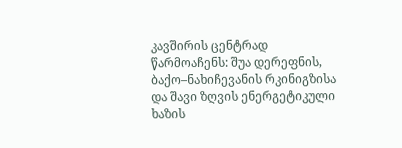კავშირის ცენტრად წარმოაჩენს: შუა დერეფნის, ბაქო–ნახიჩევანის რკინიგზისა და შავი ზღვის ენერგეტიკული ხაზის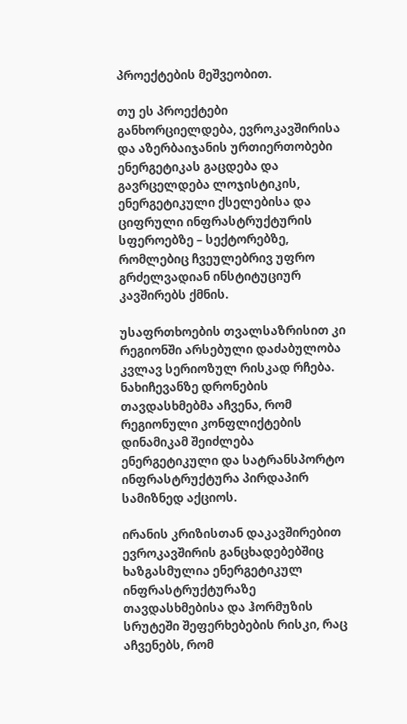პროექტების მეშვეობით.

თუ ეს პროექტები განხორციელდება, ევროკავშირისა და აზერბაიჯანის ურთიერთობები ენერგეტიკას გაცდება და გავრცელდება ლოჯისტიკის, ენერგეტიკული ქსელებისა და ციფრული ინფრასტრუქტურის სფეროებზე – სექტორებზე, რომლებიც ჩვეულებრივ უფრო გრძელვადიან ინსტიტუციურ კავშირებს ქმნის.

უსაფრთხოების თვალსაზრისით კი რეგიონში არსებული დაძაბულობა კვლავ სერიოზულ რისკად რჩება. ნახიჩევანზე დრონების თავდასხმებმა აჩვენა, რომ რეგიონული კონფლიქტების დინამიკამ შეიძლება ენერგეტიკული და სატრანსპორტო ინფრასტრუქტურა პირდაპირ სამიზნედ აქციოს.

ირანის კრიზისთან დაკავშირებით ევროკავშირის განცხადებებშიც ხაზგასმულია ენერგეტიკულ ინფრასტრუქტურაზე თავდასხმებისა და ჰორმუზის სრუტეში შეფერხებების რისკი, რაც აჩვენებს, რომ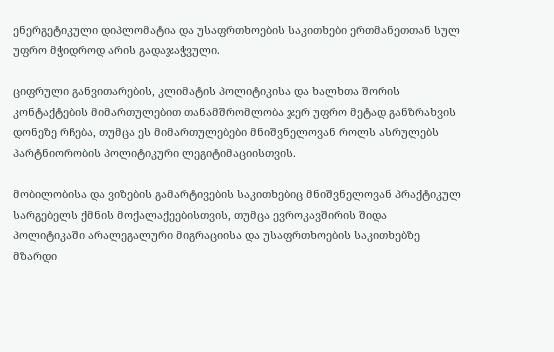ენერგეტიკული დიპლომატია და უსაფრთხოების საკითხები ერთმანეთთან სულ უფრო მჭიდროდ არის გადაჯაჭვული.

ციფრული განვითარების, კლიმატის პოლიტიკისა და ხალხთა შორის კონტაქტების მიმართულებით თანამშრომლობა ჯერ უფრო მეტად განზრახვის დონეზე რჩება, თუმცა ეს მიმართულებები მნიშვნელოვან როლს ასრულებს პარტნიორობის პოლიტიკური ლეგიტიმაციისთვის.

მობილობისა და ვიზების გამარტივების საკითხებიც მნიშვნელოვან პრაქტიკულ სარგებელს ქმნის მოქალაქეებისთვის, თუმცა ევროკავშირის შიდა პოლიტიკაში არალეგალური მიგრაციისა და უსაფრთხოების საკითხებზე მზარდი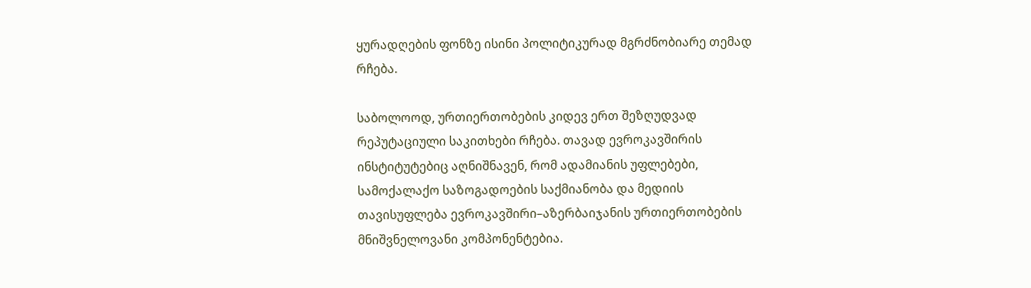ყურადღების ფონზე ისინი პოლიტიკურად მგრძნობიარე თემად რჩება.

საბოლოოდ, ურთიერთობების კიდევ ერთ შეზღუდვად რეპუტაციული საკითხები რჩება. თავად ევროკავშირის ინსტიტუტებიც აღნიშნავენ, რომ ადამიანის უფლებები, სამოქალაქო საზოგადოების საქმიანობა და მედიის თავისუფლება ევროკავშირი–აზერბაიჯანის ურთიერთობების მნიშვნელოვანი კომპონენტებია.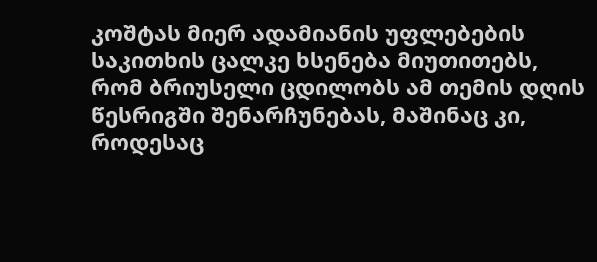კოშტას მიერ ადამიანის უფლებების საკითხის ცალკე ხსენება მიუთითებს, რომ ბრიუსელი ცდილობს ამ თემის დღის წესრიგში შენარჩუნებას, მაშინაც კი, როდესაც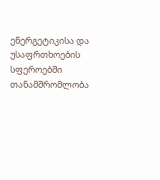ენერგეტიკისა და უსაფრთხოების სფეროებში თანამშრომლობა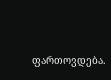ფართოვდება.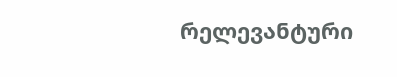რელევანტური